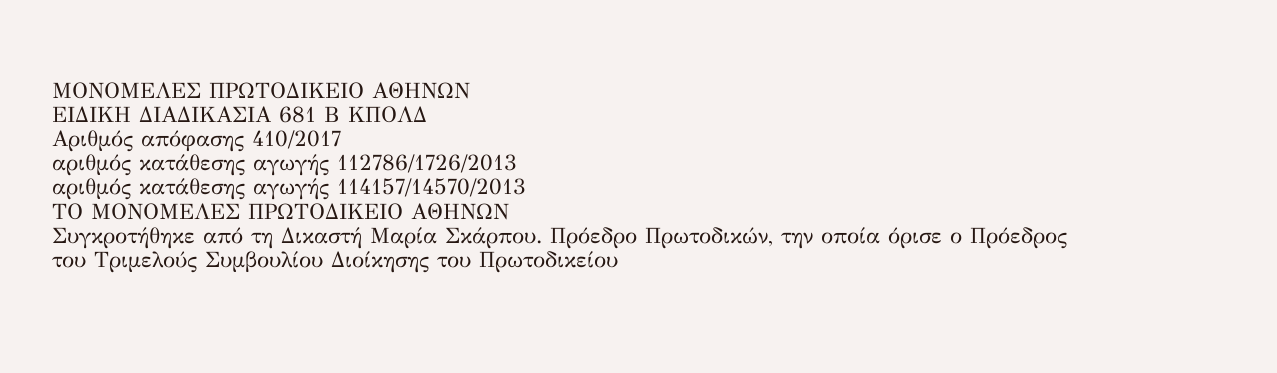ΜΟΝΟΜΕΛΕΣ ΠΡΩΤΟΔΙΚΕΙΟ ΑΘΗΝΩΝ
ΕΙΔΙΚΗ ΔΙΑΔΙΚΑΣΙΑ 681 Β ΚΠΟΛΔ
Αριθμός απόφασης 410/2017
αριθμός κατάθεσης αγωγής 112786/1726/2013
αριθμός κατάθεσης αγωγής 114157/14570/2013
ΤΟ ΜΟΝΟΜΕΛΕΣ ΠΡΩΤΟΔΙΚΕΙΟ ΑΘΗΝΩΝ
Συγκροτήθηκε από τη Δικαστή Μαρία Σκάρπου. Πρόεδρο Πρωτοδικών, την οποία όρισε ο Πρόεδρος του Τριμελούς Συμβουλίου Διοίκησης του Πρωτοδικείου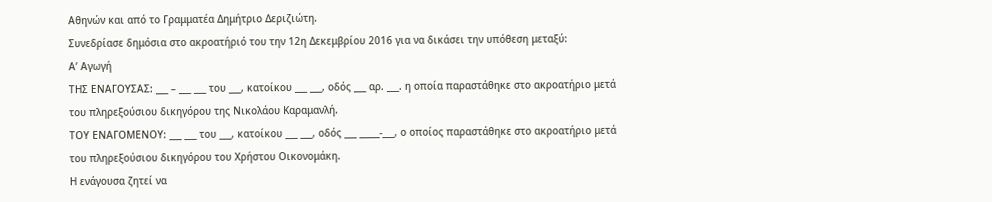Αθηνών και από το Γραμματέα Δημήτριο Δεριζιώτη.
Συνεδρίασε δημόσια στο ακροατήριό του την 12η Δεκεμβρίου 2016 για να δικάσει την υπόθεση μεταξύ:
Α’ Αγωγή
ΤΗΣ ΕΝΑΓΟΥΣΑΣ: ___ – ___ ___ του ___, κατοίκου ___ ___, οδός ___ αρ. ___. η οποία παραστάθηκε στο ακροατήριο μετά του πληρεξούσιου δικηγόρου της Νικολάου Καραμανλή.
ΤΟΥ ΕΝΑΓΟΜΕΝΟΥ: ___ ___ του ___, κατοίκου ___ ___, οδός ___ _____-___, ο οποίος παραστάθηκε στο ακροατήριο μετά του πληρεξούσιου δικηγόρου του Χρήστου Οικονομάκη.
Η ενάγουσα ζητεί να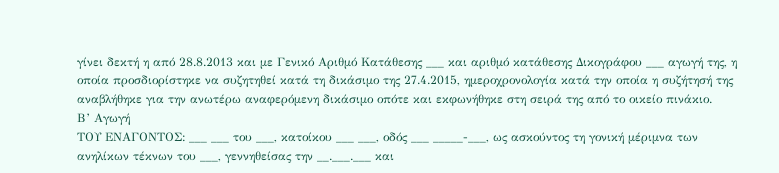γίνει δεκτή η από 28.8.2013 και με Γενικό Αριθμό Κατάθεσης ___ και αριθμό κατάθεσης Δικογράφου ___ αγωγή της, η οποία προσδιορίστηκε να συζητηθεί κατά τη δικάσιμο της 27.4.2015, ημεροχρονολογία κατά την οποία η συζήτησή της αναβλήθηκε για την ανωτέρω αναφερόμενη δικάσιμο οπότε και εκφωνήθηκε στη σειρά της από το οικείο πινάκιο.
Β’ Αγωγή
ΤΟΥ ΕΝΑΓΟΝΤΟΣ: ___ ___ του ___, κατοίκου ___ ___, οδός ___ _____-___, ως ασκούντος τη γονική μέριμνα των ανηλίκων τέκνων του ___, γεννηθείσας την __.___.___ και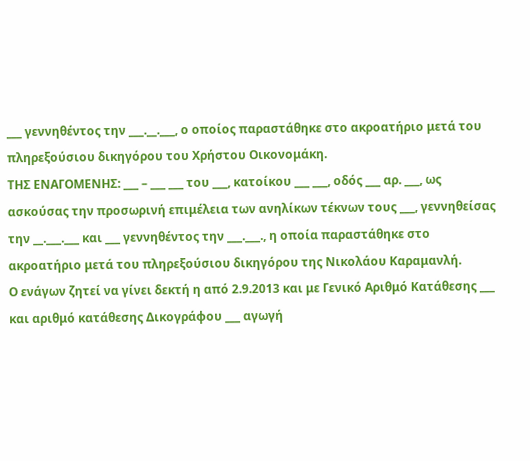___ γεννηθέντος την ___.__.___, ο οποίος παραστάθηκε στο ακροατήριο μετά του πληρεξούσιου δικηγόρου του Χρήστου Οικονομάκη.
ΤΗΣ ΕΝΑΓΟΜΕΝΗΣ: ___ – ___ ___ του ___, κατοίκου ___ ___, οδός ___ αρ. ___, ως ασκούσας την προσωρινή επιμέλεια των ανηλίκων τέκνων τους ___, γεννηθείσας την __.___.___ και ___ γεννηθέντος την ___.___., η οποία παραστάθηκε στο ακροατήριο μετά του πληρεξούσιου δικηγόρου της Νικολάου Καραμανλή.
Ο ενάγων ζητεί να γίνει δεκτή η από 2.9.2013 και με Γενικό Αριθμό Κατάθεσης ___ και αριθμό κατάθεσης Δικογράφου ___ αγωγή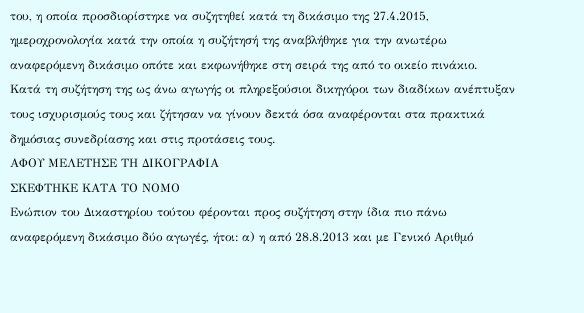του, η οποία προσδιορίστηκε να συζητηθεί κατά τη δικάσιμο της 27.4.2015, ημεροχρονολογία κατά την οποία η συζήτησή της αναβλήθηκε για την ανωτέρω αναφερόμενη δικάσιμο οπότε και εκφωνήθηκε στη σειρά της από το οικείο πινάκιο.
Κατά τη συζήτηση της ως άνω αγωγής οι πληρεξούσιοι δικηγόροι των διαδίκων ανέπτυξαν τους ισχυρισμούς τους και ζήτησαν να γίνουν δεκτά όσα αναφέρονται στα πρακτικά δημόσιας συνεδρίασης και στις προτάσεις τους.
ΑΦΟΥ ΜΕΛΕΤΗΣΕ ΤΗ ΔΙΚΟΓΡΑΦΙΑ
ΣΚΕΦΤΗΚΕ ΚΑΤΑ ΤΟ ΝΟΜΟ
Ενώπιον του Δικαστηρίου τούτου φέρονται προς συζήτηση στην ίδια πιο πάνω αναφερόμενη δικάσιμο δύο αγωγές, ήτοι: α) η από 28.8.2013 και με Γενικό Αριθμό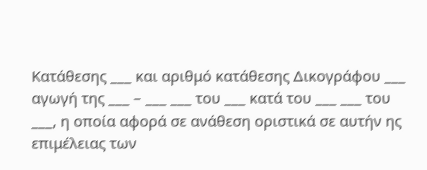Κατάθεσης ___ και αριθμό κατάθεσης Δικογράφου ___ αγωγή της ___ – ___ ___ του ___ κατά του ___ ___ του ___, η οποία αφορά σε ανάθεση οριστικά σε αυτήν ης επιμέλειας των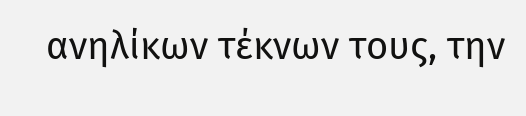ανηλίκων τέκνων τους, την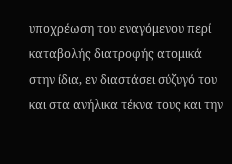υποχρέωση του εναγόμενου περί καταβολής διατροφής ατομικά στην ίδια, εν διαστάσει σύζυγό του και στα ανήλικα τέκνα τους και την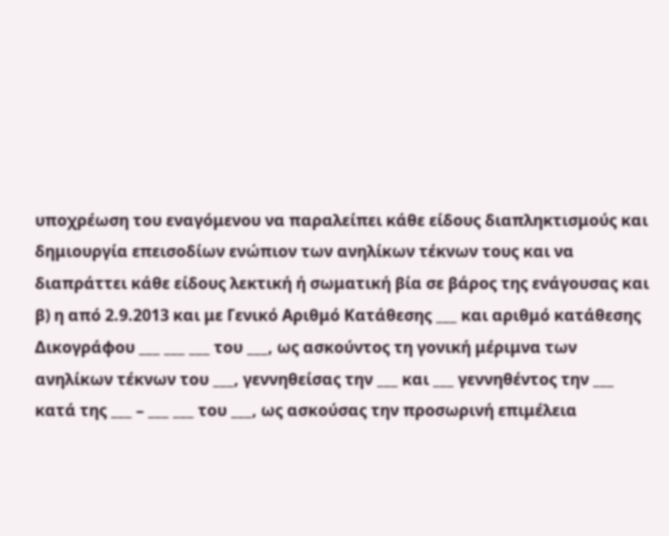υποχρέωση του εναγόμενου να παραλείπει κάθε είδους διαπληκτισμούς και δημιουργία επεισοδίων ενώπιον των ανηλίκων τέκνων τους και να διαπράττει κάθε είδους λεκτική ή σωματική βία σε βάρος της ενάγουσας και β) η από 2.9.2013 και με Γενικό Αριθμό Κατάθεσης ___ και αριθμό κατάθεσης Δικογράφου ___ ___ ___ του ___, ως ασκούντος τη γονική μέριμνα των ανηλίκων τέκνων του ___, γεννηθείσας την ___ και ___ γεννηθέντος την ___ κατά της ___ – ___ ___ του ___, ως ασκούσας την προσωρινή επιμέλεια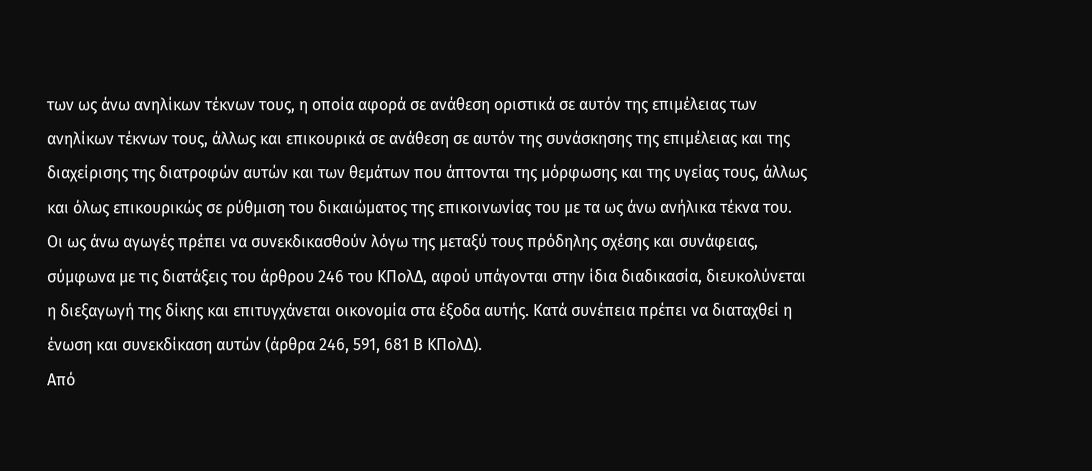των ως άνω ανηλίκων τέκνων τους, η οποία αφορά σε ανάθεση οριστικά σε αυτόν της επιμέλειας των ανηλίκων τέκνων τους, άλλως και επικουρικά σε ανάθεση σε αυτόν της συνάσκησης της επιμέλειας και της διαχείρισης της διατροφών αυτών και των θεμάτων που άπτονται της μόρφωσης και της υγείας τους, άλλως και όλως επικουρικώς σε ρύθμιση του δικαιώματος της επικοινωνίας του με τα ως άνω ανήλικα τέκνα του. Οι ως άνω αγωγές πρέπει να συνεκδικασθούν λόγω της μεταξύ τους πρόδηλης σχέσης και συνάφειας, σύμφωνα με τις διατάξεις του άρθρου 246 του ΚΠολΔ, αφού υπάγονται στην ίδια διαδικασία, διευκολύνεται η διεξαγωγή της δίκης και επιτυγχάνεται οικονομία στα έξοδα αυτής. Κατά συνέπεια πρέπει να διαταχθεί η ένωση και συνεκδίκαση αυτών (άρθρα 246, 591, 681 Β ΚΠολΔ).
Από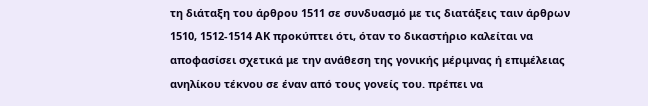τη διάταξη του άρθρου 1511 σε συνδυασμό με τις διατάξεις ταιν άρθρων 1510, 1512-1514 ΑΚ προκύπτει ότι, όταν το δικαστήριο καλείται να αποφασίσει σχετικά με την ανάθεση της γονικής μέριμνας ή επιμέλειας ανηλίκου τέκνου σε έναν από τους γονείς του. πρέπει να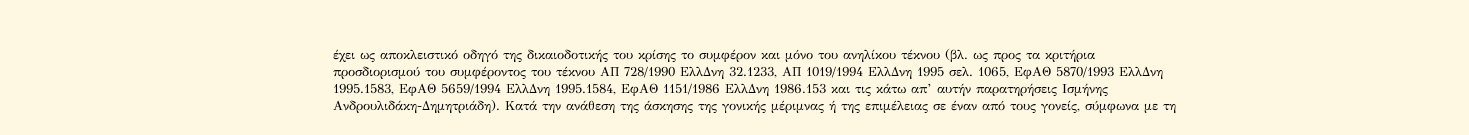έχει ως αποκλειστικό οδηγό της δικαιοδοτικής του κρίσης το συμφέρον και μόνο του ανηλίκου τέκνου (βλ. ως προς τα κριτήρια προσδιορισμού του συμφέροντος του τέκνου ΑΠ 728/1990 ΕλλΔνη 32.1233, ΑΠ 1019/1994 ΕλλΔνη 1995 σελ. 1065, ΕφΑΘ 5870/1993 ΕλλΔνη 1995.1583, ΕφΑΘ 5659/1994 ΕλλΔνη 1995.1584, ΕφΑΘ 1151/1986 ΕλλΔνη 1986.153 και τις κάτω απ’ αυτήν παρατηρήσεις Ισμήνης Ανδρουλιδάκη-Δημητριάδη). Κατά την ανάθεση της άσκησης της γονικής μέριμνας ή της επιμέλειας σε έναν από τους γονείς, σύμφωνα με τη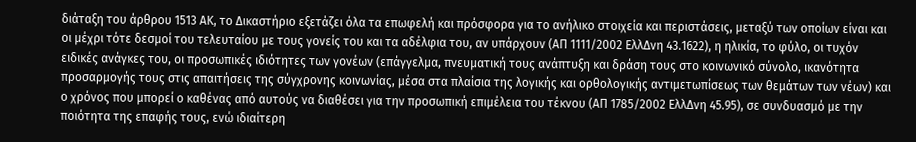διάταξη του άρθρου 1513 ΑΚ, το Δικαστήριο εξετάζει όλα τα επωφελή και πρόσφορα για το ανήλικο στοιχεία και περιστάσεις, μεταξύ των οποίων είναι και οι μέχρι τότε δεσμοί του τελευταίου με τους γονείς του και τα αδέλφια του, αν υπάρχουν (ΑΠ 1111/2002 ΕλλΔνη 43.1622), η ηλικία, το φύλο, οι τυχόν ειδικές ανάγκες του, οι προσωπικές ιδιότητες των γονέων (επάγγελμα, πνευματική τους ανάπτυξη και δράση τους στο κοινωνικό σύνολο, ικανότητα προσαρμογής τους στις απαιτήσεις της σύγχρονης κοινωνίας, μέσα στα πλαίσια της λογικής και ορθολογικής αντιμετωπίσεως των θεμάτων των νέων) και ο χρόνος που μπορεί ο καθένας από αυτούς να διαθέσει για την προσωπική επιμέλεια του τέκνου (ΑΠ 1785/2002 ΕλλΔνη 45.95), σε συνδυασμό με την ποιότητα της επαφής τους, ενώ ιδιαίτερη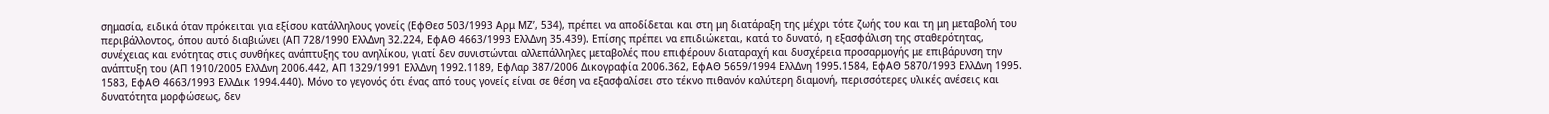σημασία, ειδικά όταν πρόκειται για εξίσου κατάλληλους γονείς (ΕφΘεσ 503/1993 Αρμ ΜΖ’, 534), πρέπει να αποδίδεται και στη μη διατάραξη της μέχρι τότε ζωής του και τη μη μεταβολή του περιβάλλοντος, όπου αυτό διαβιώνει (ΑΠ 728/1990 ΕλλΔνη 32.224, ΕφΑΘ 4663/1993 ΕλλΔνη 35.439). Επίσης πρέπει να επιδιώκεται, κατά το δυνατό, η εξασφάλιση της σταθερότητας, συνέχειας και ενότητας στις συνθήκες ανάπτυξης του ανηλίκου, γιατί δεν συνιστώνται αλλεπάλληλες μεταβολές που επιφέρουν διαταραχή και δυσχέρεια προσαρμογής με επιβάρυνση την ανάπτυξη του (ΑΠ 1910/2005 ΕλλΔνη 2006.442, ΑΠ 1329/1991 ΕλλΔνη 1992.1189, ΕφΛαρ 387/2006 Δικογραφία 2006.362, ΕφΑΘ 5659/1994 ΕλλΔνη 1995.1584, ΕφΑΘ 5870/1993 ΕλλΔνη 1995. 1583, ΕφΑΘ 4663/1993 ΕλλΔικ 1994.440). Μόνο το γεγονός ότι ένας από τους γονείς είναι σε θέση να εξασφαλίσει στο τέκνο πιθανόν καλύτερη διαμονή, περισσότερες υλικές ανέσεις και δυνατότητα μορφώσεως, δεν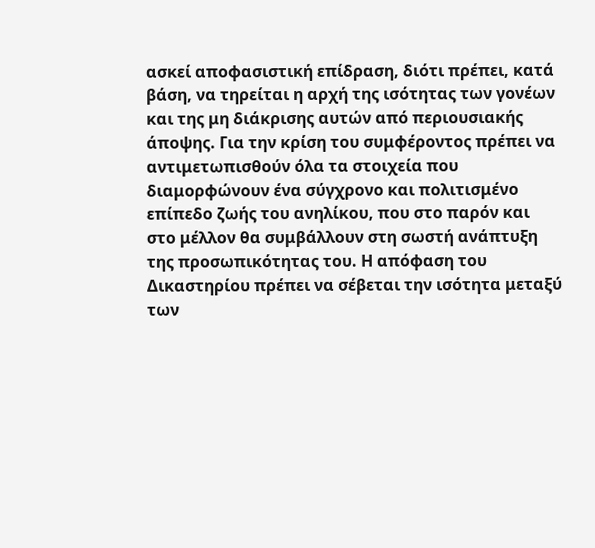ασκεί αποφασιστική επίδραση, διότι πρέπει, κατά βάση, να τηρείται η αρχή της ισότητας των γονέων και της μη διάκρισης αυτών από περιουσιακής άποψης. Για την κρίση του συμφέροντος πρέπει να αντιμετωπισθούν όλα τα στοιχεία που διαμορφώνουν ένα σύγχρονο και πολιτισμένο επίπεδο ζωής του ανηλίκου, που στο παρόν και στο μέλλον θα συμβάλλουν στη σωστή ανάπτυξη της προσωπικότητας του. Η απόφαση του Δικαστηρίου πρέπει να σέβεται την ισότητα μεταξύ των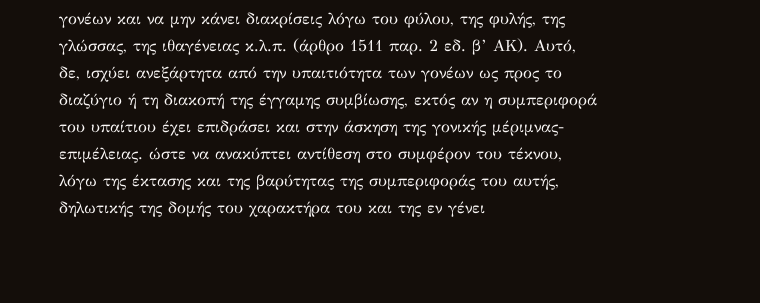γονέων και να μην κάνει διακρίσεις λόγω του φύλου, της φυλής, της γλώσσας, της ιθαγένειας κ.λ.π. (άρθρο 1511 παρ. 2 εδ. β’ ΑΚ). Αυτό, δε, ισχύει ανεξάρτητα από την υπαιτιότητα των γονέων ως προς το διαζύγιο ή τη διακοπή της έγγαμης συμβίωσης, εκτός αν η συμπεριφορά του υπαίτιου έχει επιδράσει και στην άσκηση της γονικής μέριμνας-επιμέλειας. ώστε να ανακύπτει αντίθεση στο συμφέρον του τέκνου, λόγω της έκτασης και της βαρύτητας της συμπεριφοράς του αυτής, δηλωτικής της δομής του χαρακτήρα του και της εν γένει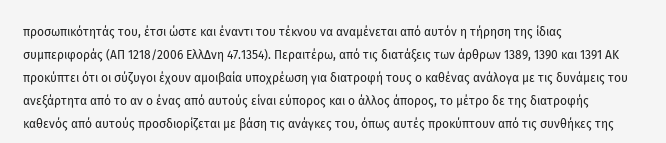προσωπικότητάς του, έτσι ώστε και έναντι του τέκνου να αναμένεται από αυτόν η τήρηση της ίδιας συμπεριφοράς (ΑΠ 1218/2006 ΕλλΔνη 47.1354). Περαιτέρω, από τις διατάξεις των άρθρων 1389, 1390 και 1391 ΑΚ προκύπτει ότι οι σύζυγοι έχουν αμοιβαία υποχρέωση για διατροφή τους ο καθένας ανάλογα με τις δυνάμεις του ανεξάρτητα από το αν ο ένας από αυτούς είναι εύπορος και ο άλλος άπορος, το μέτρο δε της διατροφής καθενός από αυτούς προσδιορίζεται με βάση τις ανάγκες του, όπως αυτές προκύπτουν από τις συνθήκες της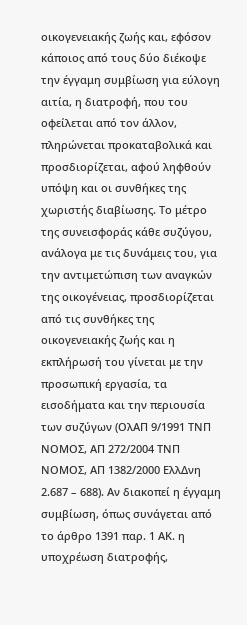οικογενειακής ζωής και, εφόσον κάποιος από τους δύο διέκοψε την έγγαμη συμβίωση για εύλογη αιτία, η διατροφή, που του οφείλεται από τον άλλον, πληρώνεται προκαταβολικά και προσδιορίζεται, αφού ληφθούν υπόψη και οι συνθήκες της χωριστής διαβίωσης. Το μέτρο της συνεισφοράς κάθε συζύγου, ανάλογα με τις δυνάμεις του, για την αντιμετώπιση των αναγκών της οικογένειας, προσδιορίζεται από τις συνθήκες της οικογενειακής ζωής και η εκπλήρωσή του γίνεται με την προσωπική εργασία, τα εισοδήματα και την περιουσία των συζύγων (ΟλΑΠ 9/1991 ΤΝΠ ΝΟΜΟΣ, ΑΠ 272/2004 ΤΝΠ ΝΟΜΟΣ, ΑΠ 1382/2000 ΕλλΔνη 2.687 – 688). Αν διακοπεί η έγγαμη συμβίωση, όπως συνάγεται από το άρθρο 1391 παρ. 1 ΑΚ. η υποχρέωση διατροφής,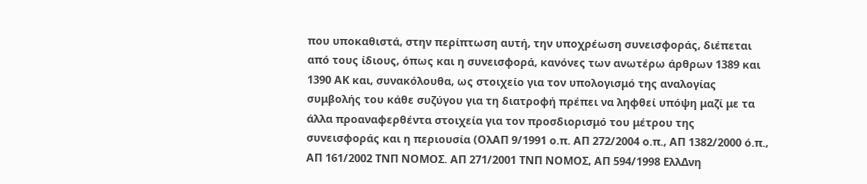που υποκαθιστά, στην περίπτωση αυτή, την υποχρέωση συνεισφοράς, διέπεται από τους ίδιους, όπως και η συνεισφορά, κανόνες των ανωτέρω άρθρων 1389 και 1390 ΑΚ και, συνακόλουθα, ως στοιχείο για τον υπολογισμό της αναλογίας συμβολής του κάθε συζύγου για τη διατροφή πρέπει να ληφθεί υπόψη μαζί με τα άλλα προαναφερθέντα στοιχεία για τον προσδιορισμό του μέτρου της συνεισφοράς και η περιουσία (ΟλΑΠ 9/1991 ο.π. ΑΠ 272/2004 ο.π., ΑΠ 1382/2000 ό.π., ΑΠ 161/2002 ΤΝΠ ΝΟΜΟΣ. ΑΠ 271/2001 ΤΝΠ ΝΟΜΟΣ, ΑΠ 594/1998 ΕλλΔνη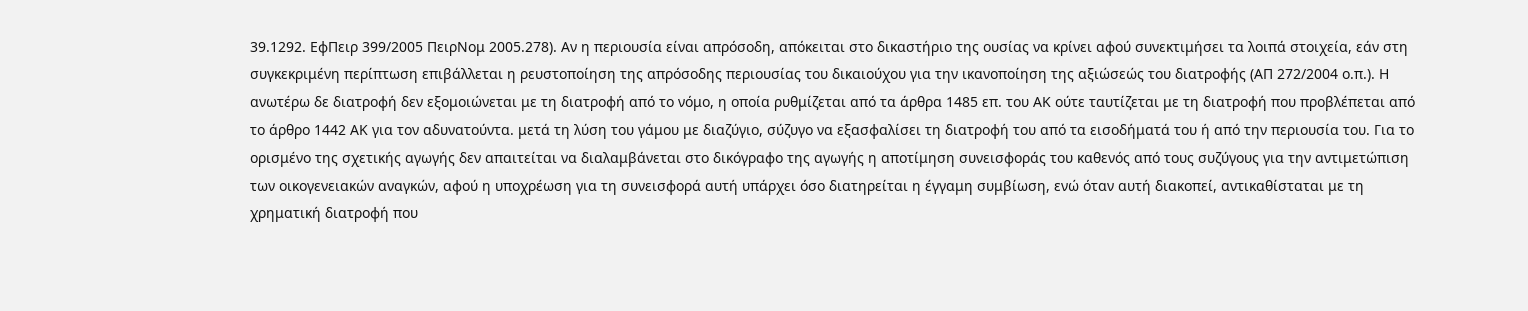39.1292. ΕφΠειρ 399/2005 ΠειρΝομ 2005.278). Αν η περιουσία είναι απρόσοδη, απόκειται στο δικαστήριο της ουσίας να κρίνει αφού συνεκτιμήσει τα λοιπά στοιχεία, εάν στη συγκεκριμένη περίπτωση επιβάλλεται η ρευστοποίηση της απρόσοδης περιουσίας του δικαιούχου για την ικανοποίηση της αξιώσεώς του διατροφής (ΑΠ 272/2004 ο.π.). Η ανωτέρω δε διατροφή δεν εξομοιώνεται με τη διατροφή από το νόμο, η οποία ρυθμίζεται από τα άρθρα 1485 επ. του ΑΚ ούτε ταυτίζεται με τη διατροφή που προβλέπεται από το άρθρο 1442 ΑΚ για τον αδυνατούντα. μετά τη λύση του γάμου με διαζύγιο, σύζυγο να εξασφαλίσει τη διατροφή του από τα εισοδήματά του ή από την περιουσία του. Για το ορισμένο της σχετικής αγωγής δεν απαιτείται να διαλαμβάνεται στο δικόγραφο της αγωγής η αποτίμηση συνεισφοράς του καθενός από τους συζύγους για την αντιμετώπιση των οικογενειακών αναγκών, αφού η υποχρέωση για τη συνεισφορά αυτή υπάρχει όσο διατηρείται η έγγαμη συμβίωση, ενώ όταν αυτή διακοπεί, αντικαθίσταται με τη χρηματική διατροφή που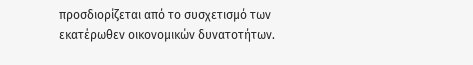προσδιορίζεται από το συσχετισμό των εκατέρωθεν οικονομικών δυνατοτήτων.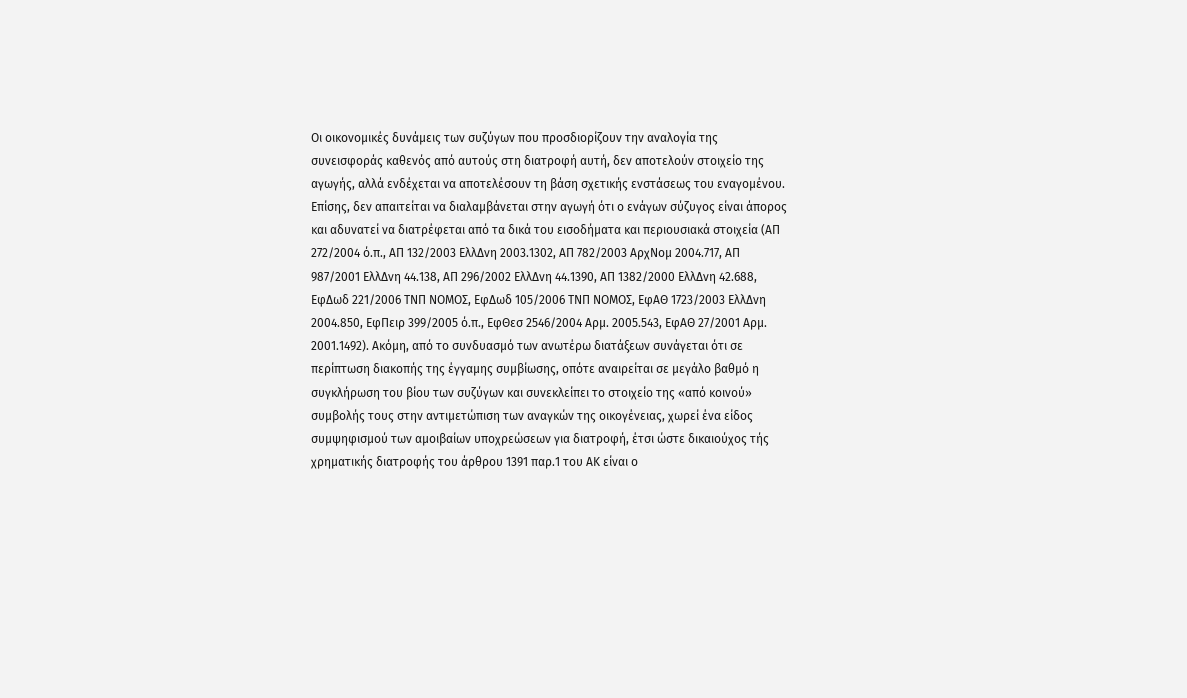Οι οικονομικές δυνάμεις των συζύγων που προσδιορίζουν την αναλογία της συνεισφοράς καθενός από αυτούς στη διατροφή αυτή, δεν αποτελούν στοιχείο της αγωγής, αλλά ενδέχεται να αποτελέσουν τη βάση σχετικής ενστάσεως του εναγομένου. Επίσης, δεν απαιτείται να διαλαμβάνεται στην αγωγή ότι ο ενάγων σύζυγος είναι άπορος και αδυνατεί να διατρέφεται από τα δικά του εισοδήματα και περιουσιακά στοιχεία (ΑΠ 272/2004 ό.π., ΑΠ 132/2003 ΕλλΔνη 2003.1302, ΑΠ 782/2003 ΑρχΝομ 2004.717, ΑΠ 987/2001 ΕλλΔνη 44.138, ΑΠ 296/2002 ΕλλΔνη 44.1390, ΑΠ 1382/2000 ΕλλΔνη 42.688, ΕφΔωδ 221/2006 ΤΝΠ ΝΟΜΟΣ, ΕφΔωδ 105/2006 ΤΝΠ ΝΟΜΟΣ, ΕφΑΘ 1723/2003 ΕλλΔνη 2004.850, ΕφΠειρ 399/2005 ό.π., ΕφΘεσ 2546/2004 Αρμ. 2005.543, ΕφΑΘ 27/2001 Αρμ. 2001.1492). Ακόμη, από το συνδυασμό των ανωτέρω διατάξεων συνάγεται ότι σε περίπτωση διακοπής της έγγαμης συμβίωσης, οπότε αναιρείται σε μεγάλο βαθμό η συγκλήρωση του βίου των συζύγων και συνεκλείπει το στοιχείο της «από κοινού» συμβολής τους στην αντιμετώπιση των αναγκών της οικογένειας, χωρεί ένα είδος συμψηφισμού των αμοιβαίων υποχρεώσεων για διατροφή, έτσι ώστε δικαιούχος τής χρηματικής διατροφής του άρθρου 1391 παρ.1 του ΑΚ είναι ο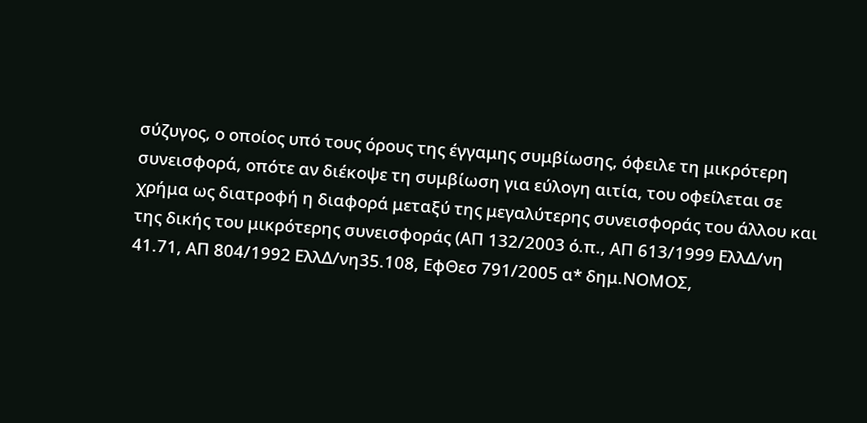σύζυγος, ο οποίος υπό τους όρους της έγγαμης συμβίωσης, όφειλε τη μικρότερη συνεισφορά, οπότε αν διέκοψε τη συμβίωση για εύλογη αιτία, του οφείλεται σε χρήμα ως διατροφή η διαφορά μεταξύ της μεγαλύτερης συνεισφοράς του άλλου και της δικής του μικρότερης συνεισφοράς (ΑΠ 132/2003 ό.π., ΑΠ 613/1999 ΕλλΔ/νη 41.71, ΑΠ 804/1992 ΕλλΔ/νη35.108, ΕφΘεσ 791/2005 α* δημ.ΝΟΜΟΣ,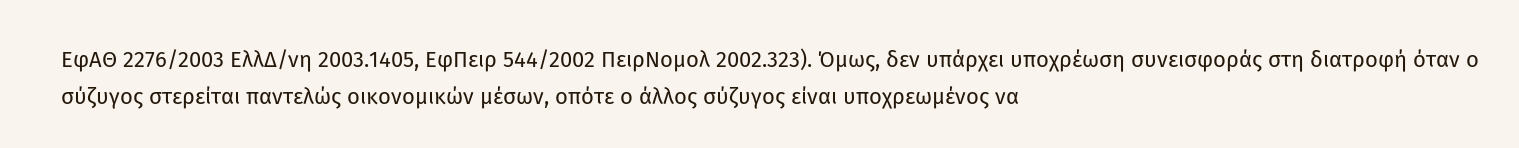ΕφΑΘ 2276/2003 ΕλλΔ/νη 2003.1405, ΕφΠειρ 544/2002 ΠειρΝομολ 2002.323). Όμως, δεν υπάρχει υποχρέωση συνεισφοράς στη διατροφή όταν ο σύζυγος στερείται παντελώς οικονομικών μέσων, οπότε ο άλλος σύζυγος είναι υποχρεωμένος να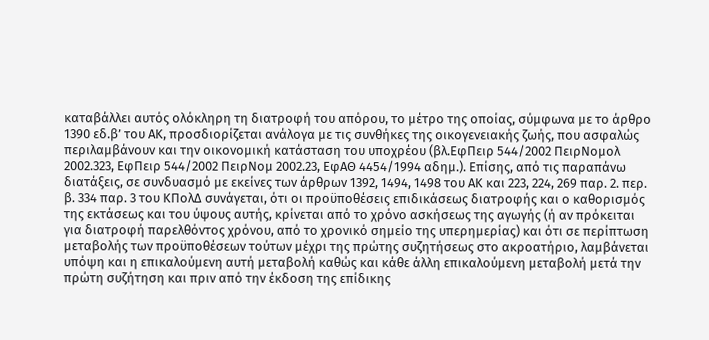καταβάλλει αυτός ολόκληρη τη διατροφή του απόρου, το μέτρο της οποίας, σύμφωνα με το άρθρο 1390 εδ.β’ του ΑΚ, προσδιορίζεται ανάλογα με τις συνθήκες της οικογενειακής ζωής, που ασφαλώς περιλαμβάνουν και την οικονομική κατάσταση του υποχρέου (βλ.ΕφΠειρ 544/2002 ΠειρΝομολ 2002.323, ΕφΠειρ 544/2002 ΠειρΝομ 2002.23, ΕφΑΘ 4454/1994 αδημ.). Επίσης, από τις παραπάνω διατάξεις, σε συνδυασμό με εκείνες των άρθρων 1392, 1494, 1498 του ΑΚ και 223, 224, 269 παρ. 2. περ. β. 334 παρ. 3 του ΚΠολΔ συνάγεται, ότι οι προϋποθέσεις επιδικάσεως διατροφής και ο καθορισμός της εκτάσεως και του ύψους αυτής, κρίνεται από το χρόνο ασκήσεως της αγωγής (ή αν πρόκειται για διατροφή παρελθόντος χρόνου, από το χρονικό σημείο της υπερημερίας) και ότι σε περίπτωση μεταβολής των προϋποθέσεων τούτων μέχρι της πρώτης συζητήσεως στο ακροατήριο, λαμβάνεται υπόψη και η επικαλούμενη αυτή μεταβολή καθώς και κάθε άλλη επικαλούμενη μεταβολή μετά την πρώτη συζήτηση και πριν από την έκδοση της επίδικης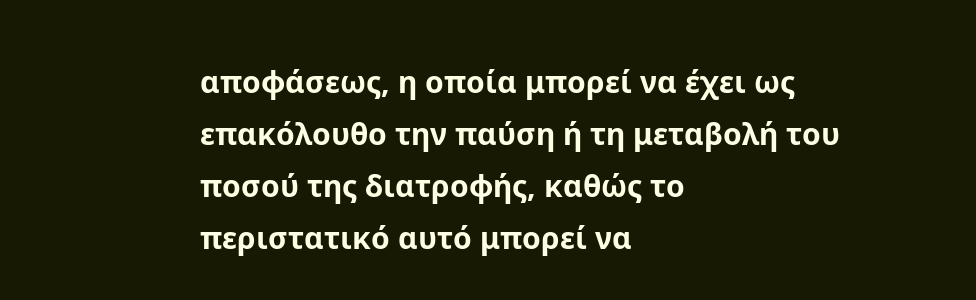αποφάσεως, η οποία μπορεί να έχει ως επακόλουθο την παύση ή τη μεταβολή του ποσού της διατροφής, καθώς το περιστατικό αυτό μπορεί να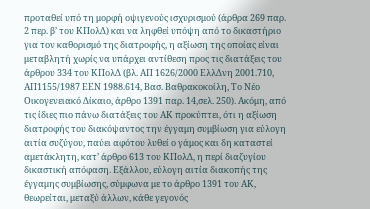προταθεί υπό τη μορφή οψιγενούς ισχυρισμού (άρθρα 269 παρ. 2 περ. β’ του ΚΠολΔ) και να ληφθεί υπόψη από το δικαστήριο για τον καθορισμό της διατροφής, η αξίωση της οποίας είναι μεταβλητή χωρίς να υπάρχει αντίθεση προς τις διατάξεις του άρθρου 334 του ΚΠολΔ (βλ. ΑΠ 1626/2000 ΕλλΔνη 2001.710, ΑΠ1155/1987 ΕΕΝ 1988.614, Βασ. Βαθρακοκοίλη, Το Νέο Οικογενειακό Δίκαιο, άρθρο 1391 παρ. 14,σελ. 250). Ακόμη, από τις ίδιες πιο πάνω διατάξεις του ΑΚ προκύπτει, ότι η αξίωση διατροφής του διακόψαντος την έγγαμη συμβίωση για εύλογη αιτία συζύγου, παύει αφότου λυθεί ο γάμος και δη καταστεί αμετάκλητη, κατ’ άρθρο 613 του ΚΠολΔ, η περί διαζυγίου δικαστική απόφαση. Εξάλλου, εύλογη αιτία διακοπής της έγγαμης συμβίωσης, σύμφωνα με το άρθρο 1391 του ΑΚ, θεωρείται, μεταξύ άλλων, κάθε γεγονός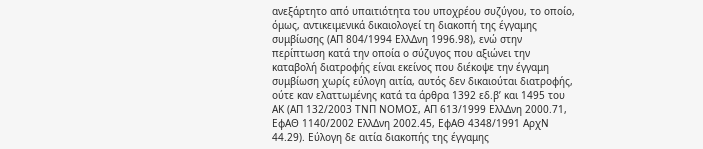ανεξάρτητο από υπαιτιότητα του υποχρέου συζύγου, το οποίο, όμως, αντικειμενικά δικαιολογεί τη διακοπή της έγγαμης συμβίωσης (ΑΠ 804/1994 ΕλλΔνη 1996.98), ενώ στην περίπτωση κατά την οποία ο σύζυγος που αξιώνει την καταβολή διατροφής είναι εκείνος που διέκοψε την έγγαμη συμβίωση χωρίς εύλογη αιτία, αυτός δεν δικαιούται διατροφής, ούτε καν ελαττωμένης κατά τα άρθρα 1392 εδ.β’ και 1495 του ΑΚ (ΑΠ 132/2003 ΤΝΠ ΝΟΜΟΣ, ΑΠ 613/1999 ΕλλΔνη 2000.71, ΕφΑΘ 1140/2002 ΕλλΔνη 2002.45, ΕφΑΘ 4348/1991 ΑρχΝ 44.29). Εύλογη δε αιτία διακοπής της έγγαμης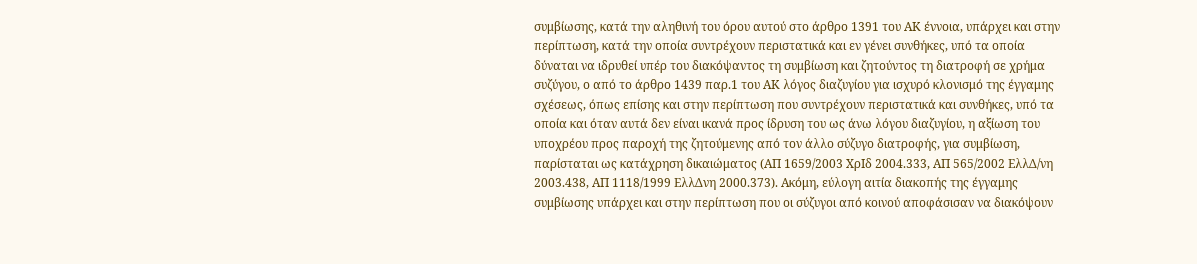συμβίωσης, κατά την αληθινή του όρου αυτού στο άρθρο 1391 του ΑΚ έννοια, υπάρχει και στην περίπτωση, κατά την οποία συντρέχουν περιστατικά και εν γένει συνθήκες, υπό τα οποία δύναται να ιδρυθεί υπέρ του διακόψαντος τη συμβίωση και ζητούντος τη διατροφή σε χρήμα συζύγου, ο από το άρθρο 1439 παρ.1 του ΑΚ λόγος διαζυγίου για ισχυρό κλονισμό της έγγαμης σχέσεως, όπως επίσης και στην περίπτωση που συντρέχουν περιστατικά και συνθήκες, υπό τα οποία και όταν αυτά δεν είναι ικανά προς ίδρυση του ως άνω λόγου διαζυγίου, η αξίωση του υποχρέου προς παροχή της ζητούμενης από τον άλλο σύζυγο διατροφής, για συμβίωση, παρίσταται ως κατάχρηση δικαιώματος (ΑΠ 1659/2003 ΧρΙδ 2004.333, ΑΠ 565/2002 ΕλλΔ/νη 2003.438, ΑΠ 1118/1999 ΕλλΔνη 2000.373). Ακόμη, εύλογη αιτία διακοπής της έγγαμης συμβίωσης υπάρχει και στην περίπτωση που οι σύζυγοι από κοινού αποφάσισαν να διακόψουν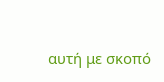αυτή με σκοπό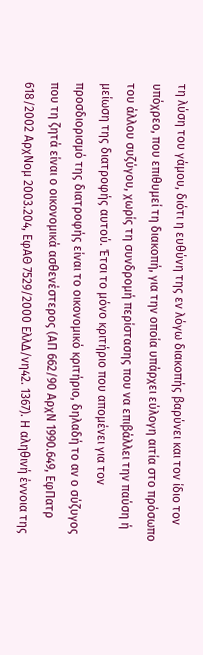τη λύση του γάμου, διότι η ευθύνη της εν λόγω διακοπής βαρύνει και τον ίδιο τον υπόχρεο, που επιθυμεί τη διακοπή, για την οποία υπάρχει εύλογη αιτία στο πρόσωπο του άλλου συζύγου, χωρίς τη συνδρομή περίστασης που να επιβάλλει την παύση ή μείωση της διατροφής αυτού. Έτσι το μόνο κριτήριο που απομένει για τον προσδιορισμό της διατροφής είναι το οικονομικό κριτήριο, δηλαδή το αν ο σύζυγος που τη ζητά είναι ο οικονομικά ασθενέστερος (ΑΠ 662/90 ΑρχΝ 1990.649, ΕφΠατρ 618/2002 ΑρχΝομ 2003.204, ΕφΑΘ 7529/2000 ΕλλΔ/νη42. 1367). Η αληθινή έννοια της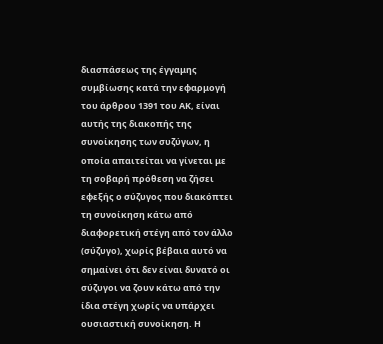διασπάσεως της έγγαμης συμβίωσης κατά την εφαρμογή του άρθρου 1391 του ΑΚ, είναι αυτής της διακοπής της συνοίκησης των συζύγων, η οποία απαιτείται να γίνεται με τη σοβαρή πρόθεση να ζήσει εφεξής ο σύζυγος που διακόπτει τη συνοίκηση κάτω από διαφορετική στέγη από τον άλλο (σύζυγο), χωρίς βέβαια αυτό να σημαίνει ότι δεν είναι δυνατό οι σύζυγοι να ζουν κάτω από την ίδια στέγη χωρίς να υπάρχει ουσιαστική συνοίκηση. Η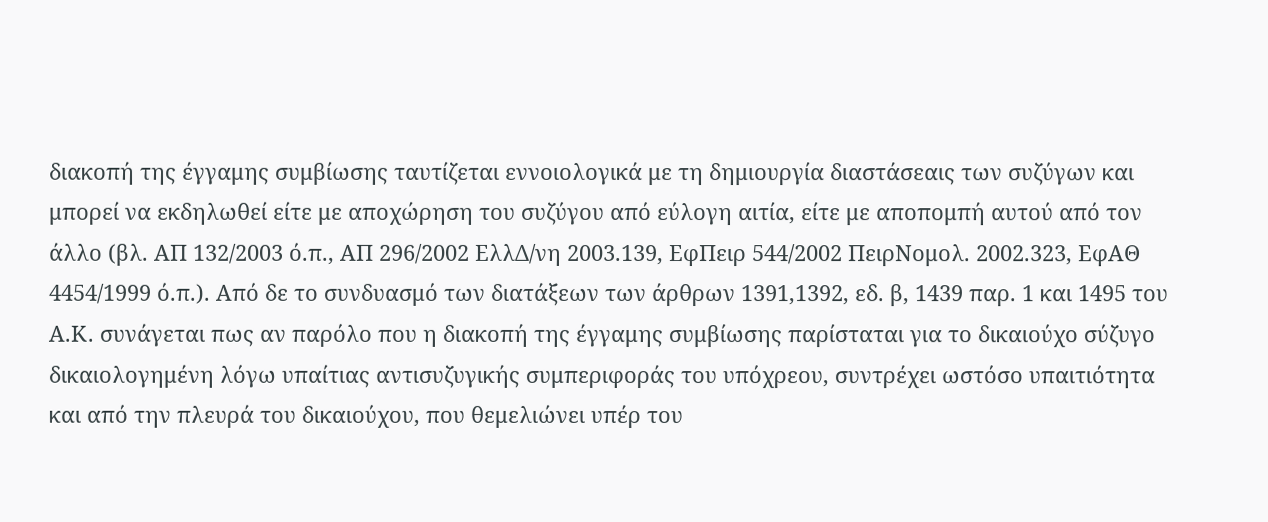διακοπή της έγγαμης συμβίωσης ταυτίζεται εννοιολογικά με τη δημιουργία διαστάσεαις των συζύγων και μπορεί να εκδηλωθεί είτε με αποχώρηση του συζύγου από εύλογη αιτία, είτε με αποπομπή αυτού από τον άλλο (βλ. ΑΠ 132/2003 ό.π., ΑΠ 296/2002 ΕλλΔ/νη 2003.139, ΕφΠειρ 544/2002 ΠειρΝομολ. 2002.323, ΕφΑΘ 4454/1999 ό.π.). Από δε το συνδυασμό των διατάξεων των άρθρων 1391,1392, εδ. β, 1439 παρ. 1 και 1495 του Α.Κ. συνάγεται πως αν παρόλο που η διακοπή της έγγαμης συμβίωσης παρίσταται για το δικαιούχο σύζυγο δικαιολογημένη λόγω υπαίτιας αντισυζυγικής συμπεριφοράς του υπόχρεου, συντρέχει ωστόσο υπαιτιότητα και από την πλευρά του δικαιούχου, που θεμελιώνει υπέρ του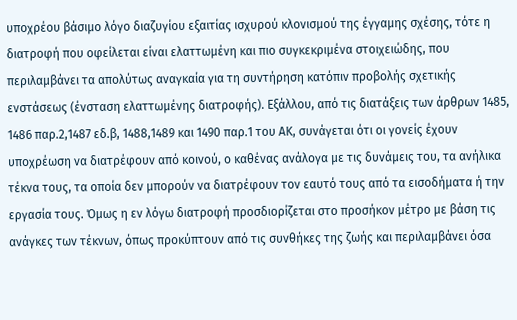υποχρέου βάσιμο λόγο διαζυγίου εξαιτίας ισχυρού κλονισμού της έγγαμης σχέσης, τότε η διατροφή που οφείλεται είναι ελαττωμένη και πιο συγκεκριμένα στοιχειώδης, που περιλαμβάνει τα απολύτως αναγκαία για τη συντήρηση κατόπιν προβολής σχετικής ενστάσεως (ένσταση ελαττωμένης διατροφής). Εξάλλου, από τις διατάξεις των άρθρων 1485, 1486 παρ.2,1487 εδ.β, 1488,1489 και 1490 παρ.1 του ΑΚ, συνάγεται ότι οι γονείς έχουν υποχρέωση να διατρέφουν από κοινού, ο καθένας ανάλογα με τις δυνάμεις του, τα ανήλικα τέκνα τους, τα οποία δεν μπορούν να διατρέφουν τον εαυτό τους από τα εισοδήματα ή την εργασία τους. Όμως η εν λόγω διατροφή προσδιορίζεται στο προσήκον μέτρο με βάση τις ανάγκες των τέκνων, όπως προκύπτουν από τις συνθήκες της ζωής και περιλαμβάνει όσα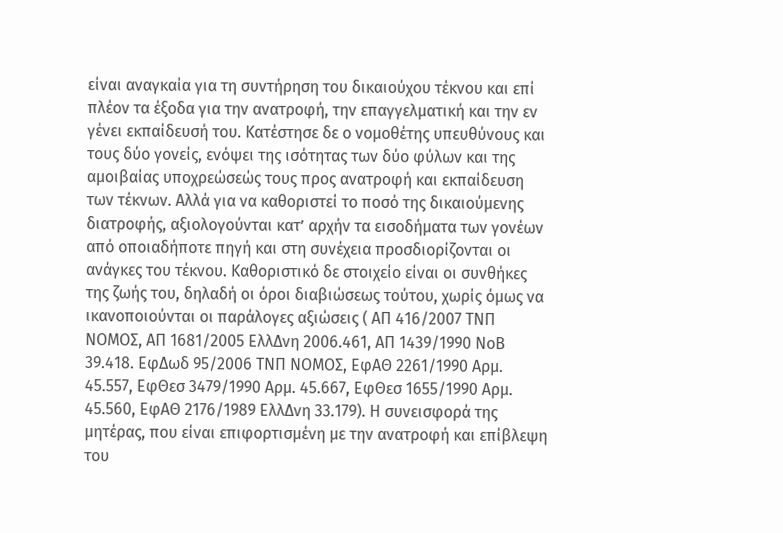είναι αναγκαία για τη συντήρηση του δικαιούχου τέκνου και επί πλέον τα έξοδα για την ανατροφή, την επαγγελματική και την εν γένει εκπαίδευσή του. Κατέστησε δε ο νομοθέτης υπευθύνους και τους δύο γονείς, ενόψει της ισότητας των δύο φύλων και της αμοιβαίας υποχρεώσεώς τους προς ανατροφή και εκπαίδευση των τέκνων. Αλλά για να καθοριστεί το ποσό της δικαιούμενης διατροφής, αξιολογούνται κατ’ αρχήν τα εισοδήματα των γονέων από οποιαδήποτε πηγή και στη συνέχεια προσδιορίζονται οι ανάγκες του τέκνου. Καθοριστικό δε στοιχείο είναι οι συνθήκες της ζωής του, δηλαδή οι όροι διαβιώσεως τούτου, χωρίς όμως να ικανοποιούνται οι παράλογες αξιώσεις ( ΑΠ 416/2007 ΤΝΠ ΝΟΜΟΣ, ΑΠ 1681/2005 ΕλλΔνη 2006.461, ΑΠ 1439/1990 ΝοΒ 39.418. ΕφΔωδ 95/2006 ΤΝΠ ΝΟΜΟΣ, ΕφΑΘ 2261/1990 Αρμ. 45.557, ΕφΘεσ 3479/1990 Αρμ. 45.667, ΕφΘεσ 1655/1990 Αρμ. 45.560, ΕφΑΘ 2176/1989 ΕλλΔνη 33.179). Η συνεισφορά της μητέρας, που είναι επιφορτισμένη με την ανατροφή και επίβλεψη του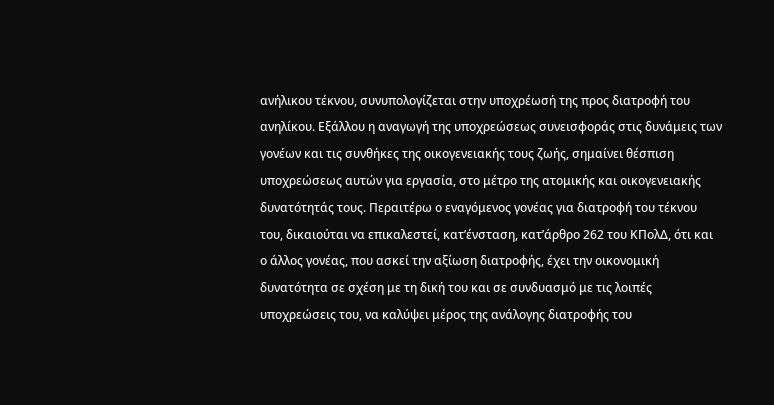ανήλικου τέκνου, συνυπολογίζεται στην υποχρέωσή της προς διατροφή του ανηλίκου. Εξάλλου η αναγωγή της υποχρεώσεως συνεισφοράς στις δυνάμεις των γονέων και τις συνθήκες της οικογενειακής τους ζωής, σημαίνει θέσπιση υποχρεώσεως αυτών για εργασία, στο μέτρο της ατομικής και οικογενειακής δυνατότητάς τους. Περαιτέρω ο εναγόμενος γονέας για διατροφή του τέκνου του, δικαιούται να επικαλεστεί, κατ’ένσταση, κατ’άρθρο 262 του ΚΠολΔ, ότι και ο άλλος γονέας, που ασκεί την αξίωση διατροφής, έχει την οικονομική δυνατότητα σε σχέση με τη δική του και σε συνδυασμό με τις λοιπές υποχρεώσεις του, να καλύψει μέρος της ανάλογης διατροφής του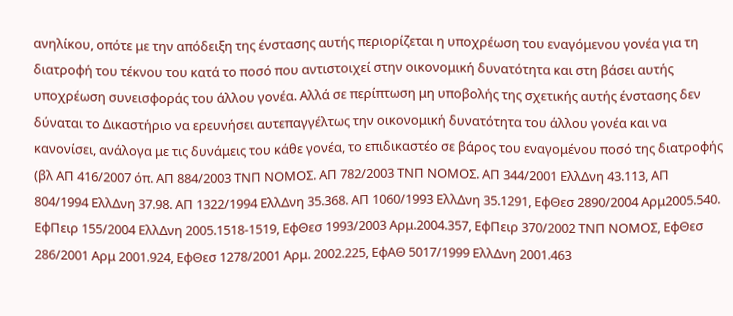ανηλίκου, οπότε με την απόδειξη της ένστασης αυτής περιορίζεται η υποχρέωση του εναγόμενου γονέα για τη διατροφή του τέκνου του κατά το ποσό που αντιστοιχεί στην οικονομική δυνατότητα και στη βάσει αυτής υποχρέωση συνεισφοράς του άλλου γονέα. Αλλά σε περίπτωση μη υποβολής της σχετικής αυτής ένστασης δεν δύναται το Δικαστήριο να ερευνήσει αυτεπαγγέλτως την οικονομική δυνατότητα του άλλου γονέα και να κανονίσει, ανάλογα με τις δυνάμεις του κάθε γονέα, το επιδικαστέο σε βάρος του εναγομένου ποσό της διατροφής (βλ ΑΠ 416/2007 όπ. ΑΠ 884/2003 ΤΝΠ ΝΟΜΟΣ. ΑΠ 782/2003 ΤΝΠ ΝΟΜΟΣ. ΑΠ 344/2001 ΕλλΔνη 43.113, ΑΠ 804/1994 ΕλλΔνη 37.98. ΑΠ 1322/1994 ΕλλΔνη 35.368. ΑΠ 1060/1993 ΕλλΔνη 35.1291, ΕφΘεσ 2890/2004 Αρμ2005.540. ΕφΠειρ 155/2004 ΕλλΔνη 2005.1518-1519, ΕφΘεσ 1993/2003 Αρμ.2004.357, ΕφΠειρ 370/2002 ΤΝΠ ΝΟΜΟΣ, ΕφΘεσ 286/2001 Αρμ 2001.924, ΕφΘεσ 1278/2001 Αρμ. 2002.225, ΕφΑΘ 5017/1999 ΕλλΔνη 2001.463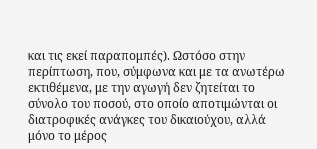και τις εκεί παραπομπές). Ωστόσο στην περίπτωση, που, σύμφωνα και με τα ανωτέρω εκτιθέμενα, με την αγωγή δεν ζητείται το σύνολο του ποσού, στο οποίο αποτιμώνται οι διατροφικές ανάγκες του δικαιούχου, αλλά μόνο το μέρος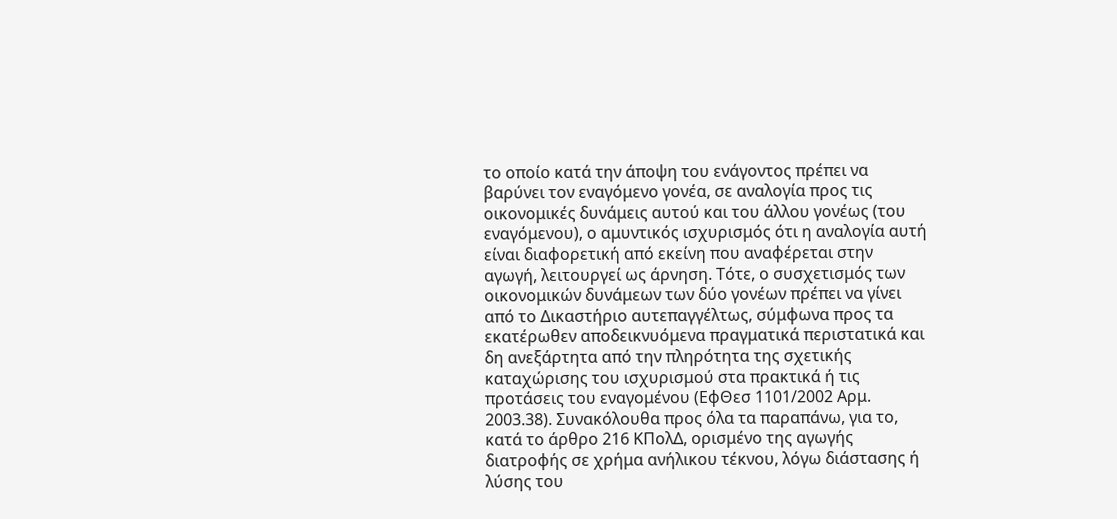το οποίο κατά την άποψη του ενάγοντος πρέπει να βαρύνει τον εναγόμενο γονέα, σε αναλογία προς τις οικονομικές δυνάμεις αυτού και του άλλου γονέως (του εναγόμενου), ο αμυντικός ισχυρισμός ότι η αναλογία αυτή είναι διαφορετική από εκείνη που αναφέρεται στην αγωγή, λειτουργεί ως άρνηση. Τότε, ο συσχετισμός των οικονομικών δυνάμεων των δύο γονέων πρέπει να γίνει από το Δικαστήριο αυτεπαγγέλτως, σύμφωνα προς τα εκατέρωθεν αποδεικνυόμενα πραγματικά περιστατικά και δη ανεξάρτητα από την πληρότητα της σχετικής καταχώρισης του ισχυρισμού στα πρακτικά ή τις προτάσεις του εναγομένου (ΕφΘεσ 1101/2002 Αρμ. 2003.38). Συνακόλουθα προς όλα τα παραπάνω, για το, κατά το άρθρο 216 ΚΠολΔ, ορισμένο της αγωγής διατροφής σε χρήμα ανήλικου τέκνου, λόγω διάστασης ή λύσης του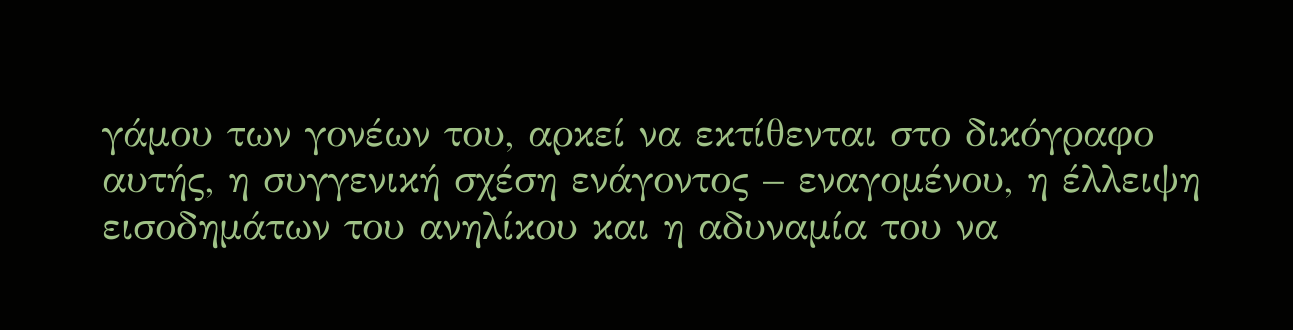γάμου των γονέων του, αρκεί να εκτίθενται στο δικόγραφο αυτής, η συγγενική σχέση ενάγοντος – εναγομένου, η έλλειψη εισοδημάτων του ανηλίκου και η αδυναμία του να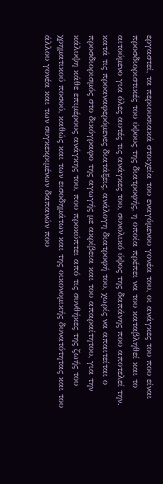εργαστεί, τα περιουσιακά στοιχεία του εναγόμενου γονέα του, οι ανάγκες του που είναι προσδιοριστικές του ύψους της διατροφής, η οποία πρέπει να του καταβληθεί και το αιτούμενο για όλες αυτές τις ανάγκες του, συνολικό ύψος της δαπάνης που αποτελεί την. κατά τις προαναφερόμενες διατάξεις, ανάλογη διατροφή του, χωρίς να απαιτείται ο προσδιορισμός στο δικόγραφο της αγωγής με ακρίβεια και του απαραίτητου, για την κάλυψη κάθε επιμέρους ανάγκης του, που προκύπτει από τις συνθήκες της ζωής του χρηματικού ποσού, καθώς και των εισοδημάτων και της οικονομικής δυνατότητας και του άλλου γονέα και των συγκεκριμένων δαπανών που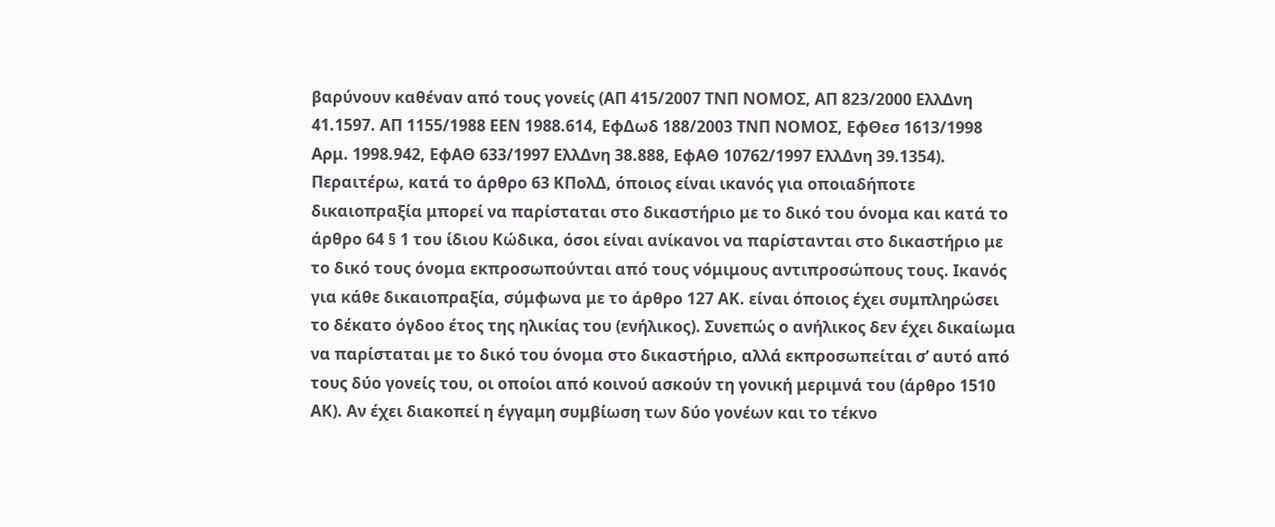βαρύνουν καθέναν από τους γονείς (ΑΠ 415/2007 ΤΝΠ ΝΟΜΟΣ, ΑΠ 823/2000 ΕλλΔνη 41.1597. ΑΠ 1155/1988 ΕΕΝ 1988.614, ΕφΔωδ 188/2003 ΤΝΠ ΝΟΜΟΣ, ΕφΘεσ 1613/1998 Αρμ. 1998.942, ΕφΑΘ 633/1997 ΕλλΔνη 38.888, ΕφΑΘ 10762/1997 ΕλλΔνη 39.1354). Περαιτέρω, κατά το άρθρο 63 ΚΠολΔ, όποιος είναι ικανός για οποιαδήποτε δικαιοπραξία μπορεί να παρίσταται στο δικαστήριο με το δικό του όνομα και κατά το άρθρο 64 § 1 του ίδιου Κώδικα, όσοι είναι ανίκανοι να παρίστανται στο δικαστήριο με το δικό τους όνομα εκπροσωπούνται από τους νόμιμους αντιπροσώπους τους. Ικανός για κάθε δικαιοπραξία, σύμφωνα με το άρθρο 127 ΑΚ. είναι όποιος έχει συμπληρώσει το δέκατο όγδοο έτος της ηλικίας του (ενήλικος). Συνεπώς ο ανήλικος δεν έχει δικαίωμα να παρίσταται με το δικό του όνομα στο δικαστήριο, αλλά εκπροσωπείται σ’ αυτό από τους δύο γονείς του, οι οποίοι από κοινού ασκούν τη γονική μεριμνά του (άρθρο 1510 ΑΚ). Αν έχει διακοπεί η έγγαμη συμβίωση των δύο γονέων και το τέκνο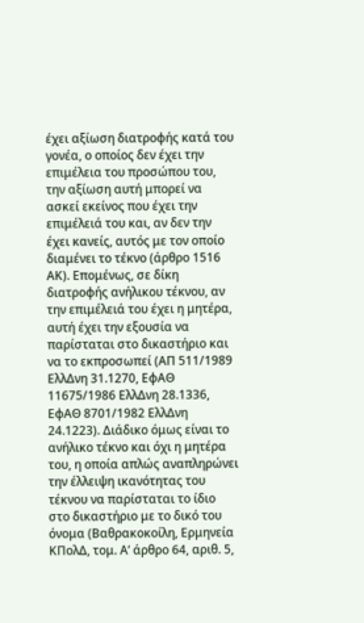έχει αξίωση διατροφής κατά του γονέα, ο οποίος δεν έχει την επιμέλεια του προσώπου του, την αξίωση αυτή μπορεί να ασκεί εκείνος που έχει την επιμέλειά του και, αν δεν την έχει κανείς, αυτός με τον οποίο διαμένει το τέκνο (άρθρο 1516 ΑΚ). Επομένως, σε δίκη διατροφής ανήλικου τέκνου, αν την επιμέλειά του έχει η μητέρα, αυτή έχει την εξουσία να παρίσταται στο δικαστήριο και να το εκπροσωπεί (ΑΠ 511/1989 ΕλλΔνη 31.1270, ΕφΑΘ 11675/1986 ΕλλΔνη 28.1336, ΕφΑΘ 8701/1982 ΕλλΔνη 24.1223). Διάδικο όμως είναι το ανήλικο τέκνο και όχι η μητέρα του, η οποία απλώς αναπληρώνει την έλλειψη ικανότητας του τέκνου να παρίσταται το ίδιο στο δικαστήριο με το δικό του όνομα (Βαθρακοκοίλη, Ερμηνεία ΚΠολΔ, τομ. Α’ άρθρο 64, αριθ. 5,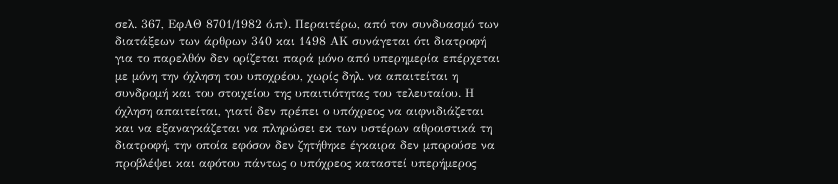σελ. 367, ΕφΑΘ 8701/1982 ό.π). Περαιτέρω, από τον συνδυασμό των διατάξεων των άρθρων 340 και 1498 ΑΚ συνάγεται ότι διατροφή για το παρελθόν δεν ορίζεται παρά μόνο από υπερημερία επέρχεται με μόνη την όχληση του υποχρέου, χωρίς δηλ. να απαιτείται η συνδρομή και του στοιχείου της υπαιτιότητας του τελευταίου. Η όχληση απαιτείται, γιατί δεν πρέπει ο υπόχρεος να αιφνιδιάζεται και να εξαναγκάζεται να πληρώσει εκ των υστέρων αθροιστικά τη διατροφή, την οποία εφόσον δεν ζητήθηκε έγκαιρα δεν μπορούσε να προβλέψει και αφότου πάντως ο υπόχρεος καταστεί υπερήμερος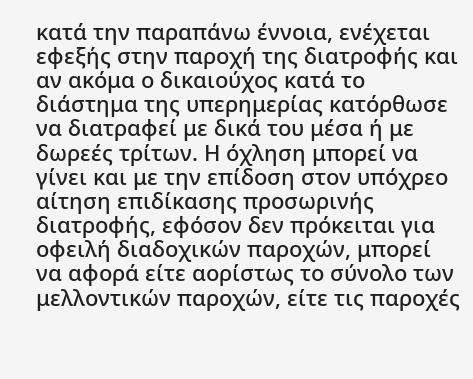κατά την παραπάνω έννοια, ενέχεται εφεξής στην παροχή της διατροφής και αν ακόμα ο δικαιούχος κατά το διάστημα της υπερημερίας κατόρθωσε να διατραφεί με δικά του μέσα ή με δωρεές τρίτων. Η όχληση μπορεί να γίνει και με την επίδοση στον υπόχρεο αίτηση επιδίκασης προσωρινής διατροφής, εφόσον δεν πρόκειται για οφειλή διαδοχικών παροχών, μπορεί να αφορά είτε αορίστως το σύνολο των μελλοντικών παροχών, είτε τις παροχές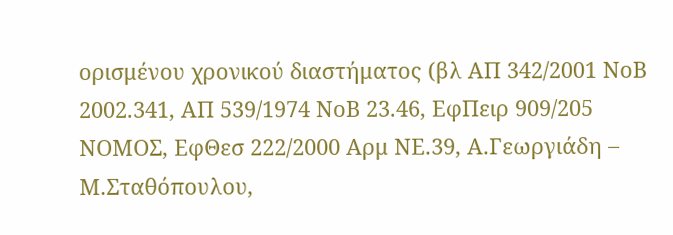ορισμένου χρονικού διαστήματος (βλ ΑΠ 342/2001 ΝοΒ 2002.341, ΑΠ 539/1974 ΝοΒ 23.46, ΕφΠειρ 909/205 ΝΟΜΟΣ, ΕφΘεσ 222/2000 Αρμ ΝΕ.39, Α.Γεωργιάδη – Μ.Σταθόπουλου,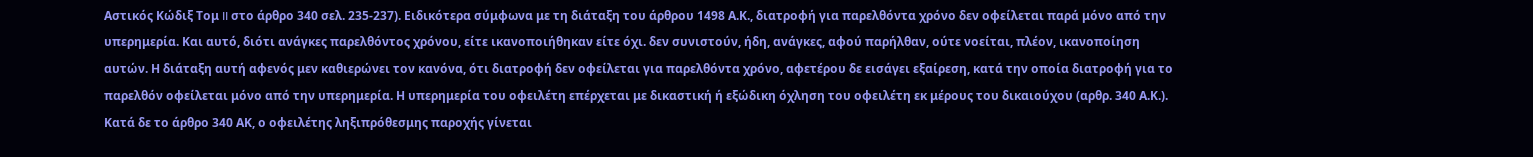Αστικός Κώδιξ Τομ II στο άρθρο 340 σελ. 235-237). Ειδικότερα σύμφωνα με τη διάταξη του άρθρου 1498 Α.Κ., διατροφή για παρελθόντα χρόνο δεν οφείλεται παρά μόνο από την υπερημερία. Και αυτό, διότι ανάγκες παρελθόντος χρόνου, είτε ικανοποιήθηκαν είτε όχι. δεν συνιστούν, ήδη, ανάγκες, αφού παρήλθαν, ούτε νοείται, πλέον, ικανοποίηση αυτών. Η διάταξη αυτή αφενός μεν καθιερώνει τον κανόνα, ότι διατροφή δεν οφείλεται για παρελθόντα χρόνο, αφετέρου δε εισάγει εξαίρεση, κατά την οποία διατροφή για το παρελθόν οφείλεται μόνο από την υπερημερία. Η υπερημερία του οφειλέτη επέρχεται με δικαστική ή εξώδικη όχληση του οφειλέτη εκ μέρους του δικαιούχου (αρθρ. 340 Α.Κ.). Κατά δε το άρθρο 340 ΑΚ, ο οφειλέτης ληξιπρόθεσμης παροχής γίνεται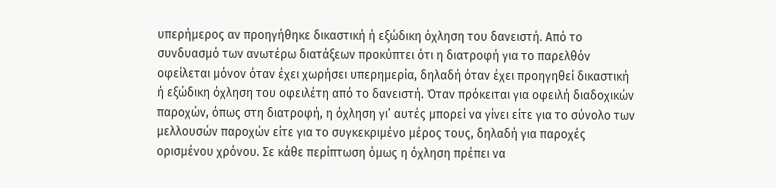υπερήμερος αν προηγήθηκε δικαστική ή εξώδικη όχληση του δανειστή. Από το συνδυασμό των ανωτέρω διατάξεων προκύπτει ότι η διατροφή για το παρελθόν οφείλεται μόνον όταν έχει χωρήσει υπερημερία, δηλαδή όταν έχει προηγηθεί δικαστική ή εξώδικη όχληση του οφειλέτη από το δανειστή. Όταν πρόκειται για οφειλή διαδοχικών παροχών, όπως στη διατροφή, η όχληση γι’ αυτές μπορεί να γίνει είτε για το σύνολο των μελλουσών παροχών είτε για το συγκεκριμένο μέρος τους, δηλαδή για παροχές ορισμένου χρόνου. Σε κάθε περίπτωση όμως η όχληση πρέπει να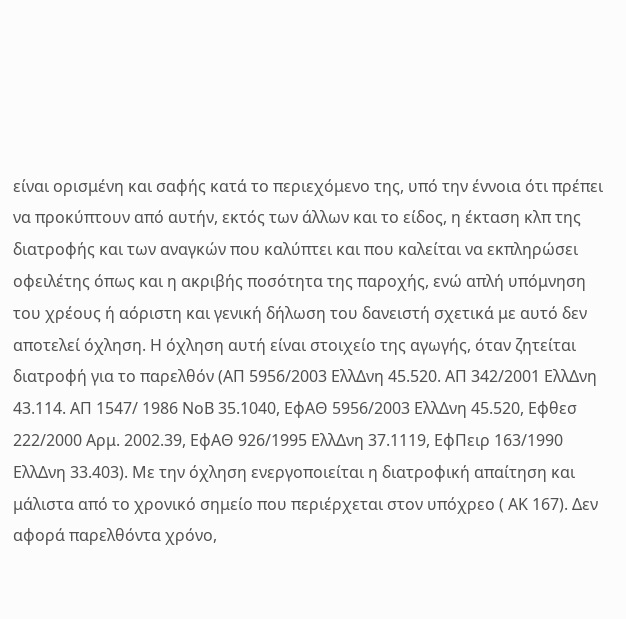είναι ορισμένη και σαφής κατά το περιεχόμενο της, υπό την έννοια ότι πρέπει να προκύπτουν από αυτήν, εκτός των άλλων και το είδος, η έκταση κλπ της διατροφής και των αναγκών που καλύπτει και που καλείται να εκπληρώσει οφειλέτης όπως και η ακριβής ποσότητα της παροχής, ενώ απλή υπόμνηση του χρέους ή αόριστη και γενική δήλωση του δανειστή σχετικά με αυτό δεν αποτελεί όχληση. Η όχληση αυτή είναι στοιχείο της αγωγής, όταν ζητείται διατροφή για το παρελθόν (ΑΠ 5956/2003 ΕλλΔνη 45.520. ΑΠ 342/2001 ΕλλΔνη 43.114. ΑΠ 1547/ 1986 ΝοΒ 35.1040, ΕφΑΘ 5956/2003 ΕλλΔνη 45.520, Εφθεσ 222/2000 Αρμ. 2002.39, ΕφΑΘ 926/1995 ΕλλΔνη 37.1119, ΕφΠειρ 163/1990 ΕλλΔνη 33.403). Με την όχληση ενεργοποιείται η διατροφική απαίτηση και μάλιστα από το χρονικό σημείο που περιέρχεται στον υπόχρεο ( ΑΚ 167). Δεν αφορά παρελθόντα χρόνο,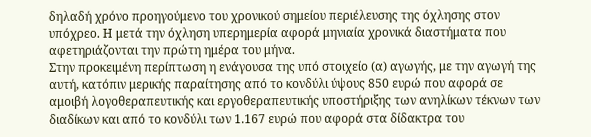δηλαδή χρόνο προηγούμενο του χρονικού σημείου περιέλευσης της όχλησης στον υπόχρεο. Η μετά την όχληση υπερημερία αφορά μηνιαία χρονικά διαστήματα που αφετηριάζονται την πρώτη ημέρα του μήνα.
Στην προκειμένη περίπτωση η ενάγουσα της υπό στοιχείο (α) αγωγής, με την αγωγή της αυτή, κατόπιν μερικής παραίτησης από το κονδύλι ύψους 850 ευρώ που αφορά σε αμοιβή λογοθεραπευτικής και εργοθεραπευτικής υποστήριξης των ανηλίκων τέκνων των διαδίκων και από το κονδύλι των 1.167 ευρώ που αφορά στα δίδακτρα του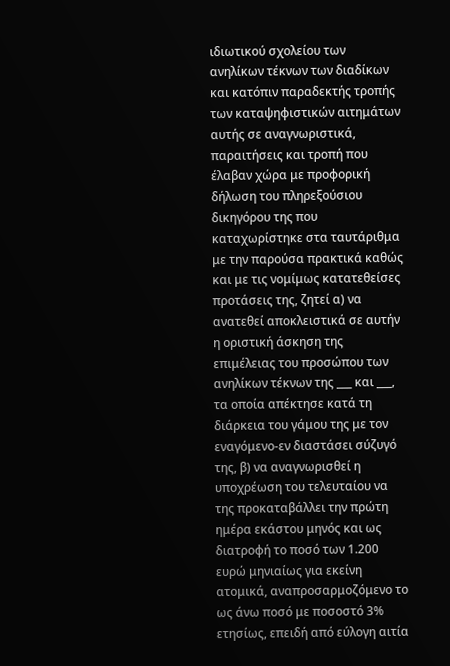ιδιωτικού σχολείου των ανηλίκων τέκνων των διαδίκων και κατόπιν παραδεκτής τροπής των καταψηφιστικών αιτημάτων αυτής σε αναγνωριστικά, παραιτήσεις και τροπή που έλαβαν χώρα με προφορική δήλωση του πληρεξούσιου δικηγόρου της που καταχωρίστηκε στα ταυτάριθμα με την παρούσα πρακτικά καθώς και με τις νομίμως κατατεθείσες προτάσεις της, ζητεί α) να ανατεθεί αποκλειστικά σε αυτήν η οριστική άσκηση της επιμέλειας του προσώπου των ανηλίκων τέκνων της ___ και ___, τα οποία απέκτησε κατά τη διάρκεια του γάμου της με τον εναγόμενο-εν διαστάσει σύζυγό της, β) να αναγνωρισθεί η υποχρέωση του τελευταίου να της προκαταβάλλει την πρώτη ημέρα εκάστου μηνός και ως διατροφή το ποσό των 1.200 ευρώ μηνιαίως για εκείνη ατομικά, αναπροσαρμοζόμενο το ως άνω ποσό με ποσοστό 3% ετησίως, επειδή από εύλογη αιτία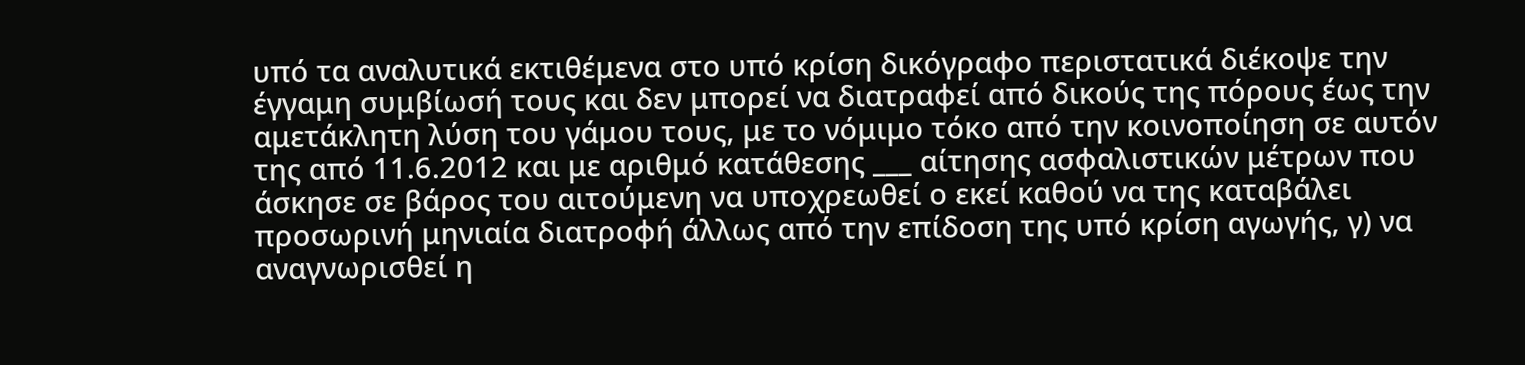υπό τα αναλυτικά εκτιθέμενα στο υπό κρίση δικόγραφο περιστατικά διέκοψε την έγγαμη συμβίωσή τους και δεν μπορεί να διατραφεί από δικούς της πόρους έως την αμετάκλητη λύση του γάμου τους, με το νόμιμο τόκο από την κοινοποίηση σε αυτόν της από 11.6.2012 και με αριθμό κατάθεσης ___ αίτησης ασφαλιστικών μέτρων που άσκησε σε βάρος του αιτούμενη να υποχρεωθεί ο εκεί καθού να της καταβάλει προσωρινή μηνιαία διατροφή άλλως από την επίδοση της υπό κρίση αγωγής, γ) να αναγνωρισθεί η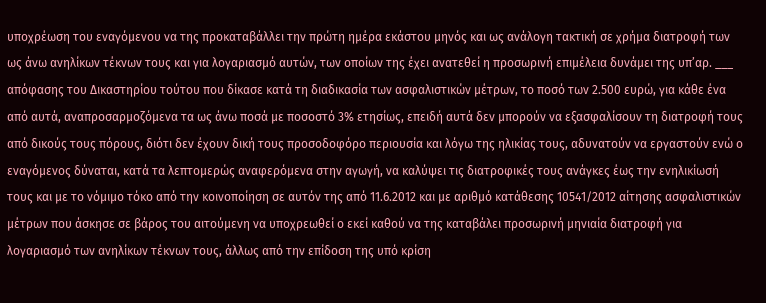υποχρέωση του εναγόμενου να της προκαταβάλλει την πρώτη ημέρα εκάστου μηνός και ως ανάλογη τακτική σε χρήμα διατροφή των ως άνω ανηλίκων τέκνων τους και για λογαριασμό αυτών, των οποίων της έχει ανατεθεί η προσωρινή επιμέλεια δυνάμει της υπ’αρ. ___ απόφασης του Δικαστηρίου τούτου που δίκασε κατά τη διαδικασία των ασφαλιστικών μέτρων, το ποσό των 2.500 ευρώ, για κάθε ένα από αυτά, αναπροσαρμοζόμενα τα ως άνω ποσά με ποσοστό 3% ετησίως, επειδή αυτά δεν μπορούν να εξασφαλίσουν τη διατροφή τους από δικούς τους πόρους, διότι δεν έχουν δική τους προσοδοφόρο περιουσία και λόγω της ηλικίας τους, αδυνατούν να εργαστούν ενώ ο εναγόμενος δύναται, κατά τα λεπτομερώς αναφερόμενα στην αγωγή, να καλύψει τις διατροφικές τους ανάγκες έως την ενηλικίωσή τους και με το νόμιμο τόκο από την κοινοποίηση σε αυτόν της από 11.6.2012 και με αριθμό κατάθεσης 10541/2012 αίτησης ασφαλιστικών μέτρων που άσκησε σε βάρος του αιτούμενη να υποχρεωθεί ο εκεί καθού να της καταβάλει προσωρινή μηνιαία διατροφή για λογαριασμό των ανηλίκων τέκνων τους, άλλως από την επίδοση της υπό κρίση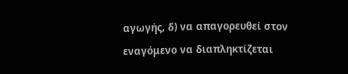αγωγής, δ) να απαγορευθεί στον εναγόμενο να διαπληκτίζεται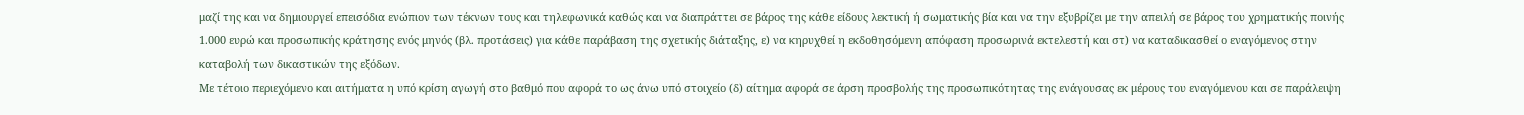μαζί της και να δημιουργεί επεισόδια ενώπιον των τέκνων τους και τηλεφωνικά καθώς και να διαπράττει σε βάρος της κάθε είδους λεκτική ή σωματικής βία και να την εξυβρίζει με την απειλή σε βάρος του χρηματικής ποινής 1.000 ευρώ και προσωπικής κράτησης ενός μηνός (βλ. προτάσεις) για κάθε παράβαση της σχετικής διάταξης, ε) να κηρυχθεί η εκδοθησόμενη απόφαση προσωρινά εκτελεστή και στ) να καταδικασθεί ο εναγόμενος στην καταβολή των δικαστικών της εξόδων.
Με τέτοιο περιεχόμενο και αιτήματα η υπό κρίση αγωγή στο βαθμό που αφορά το ως άνω υπό στοιχείο (δ) αίτημα αφορά σε άρση προσβολής της προσωπικότητας της ενάγουσας εκ μέρους του εναγόμενου και σε παράλειψη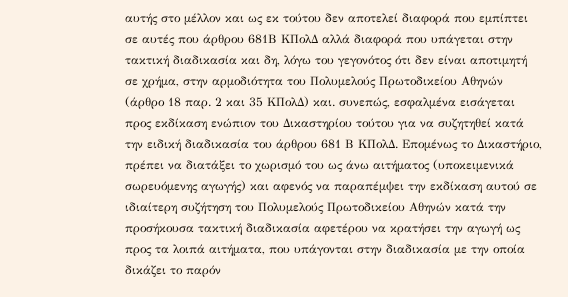αυτής στο μέλλον και ως εκ τούτου δεν αποτελεί διαφορά που εμπίπτει σε αυτές που άρθρου 681Β ΚΠολΔ αλλά διαφορά που υπάγεται στην τακτική διαδικασία και δη, λόγω του γεγονότος ότι δεν είναι αποτιμητή σε χρήμα, στην αρμοδιότητα του Πολυμελούς Πρωτοδικείου Αθηνών (άρθρο 18 παρ. 2 και 35 ΚΠολΔ) και. συνεπώς, εσφαλμένα εισάγεται προς εκδίκαση ενώπιον του Δικαστηρίου τούτου για να συζητηθεί κατά την ειδική διαδικασία του άρθρου 681 Β ΚΠολΔ. Επομένως το Δικαστήριο, πρέπει να διατάξει το χωρισμό του ως άνω αιτήματος (υποκειμενικά σωρευόμενης αγωγής) και αφενός να παραπέμψει την εκδίκαση αυτού σε ιδιαίτερη συζήτηση του Πολυμελούς Πρωτοδικείου Αθηνών κατά την προσήκουσα τακτική διαδικασία αφετέρου να κρατήσει την αγωγή ως προς τα λοιπά αιτήματα, που υπάγονται στην διαδικασία με την οποία δικάζει το παρόν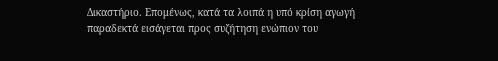Δικαστήριο. Επομένως, κατά τα λοιπά η υπό κρίση αγωγή παραδεκτά εισάγεται προς συζήτηση ενώπιον του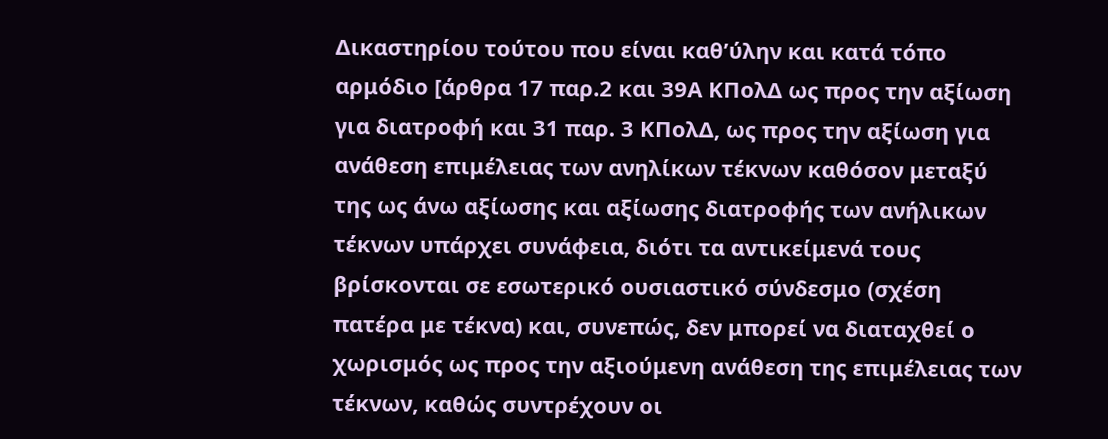Δικαστηρίου τούτου που είναι καθ’ύλην και κατά τόπο αρμόδιο [άρθρα 17 παρ.2 και 39Α ΚΠολΔ ως προς την αξίωση για διατροφή και 31 παρ. 3 ΚΠολΔ, ως προς την αξίωση για ανάθεση επιμέλειας των ανηλίκων τέκνων καθόσον μεταξύ της ως άνω αξίωσης και αξίωσης διατροφής των ανήλικων τέκνων υπάρχει συνάφεια, διότι τα αντικείμενά τους βρίσκονται σε εσωτερικό ουσιαστικό σύνδεσμο (σχέση πατέρα με τέκνα) και, συνεπώς, δεν μπορεί να διαταχθεί ο χωρισμός ως προς την αξιούμενη ανάθεση της επιμέλειας των τέκνων, καθώς συντρέχουν οι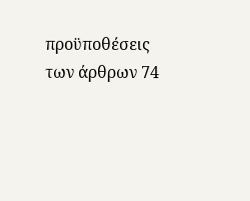προϋποθέσεις των άρθρων 74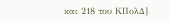και 218 του ΚΠολΔ]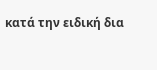κατά την ειδική δια